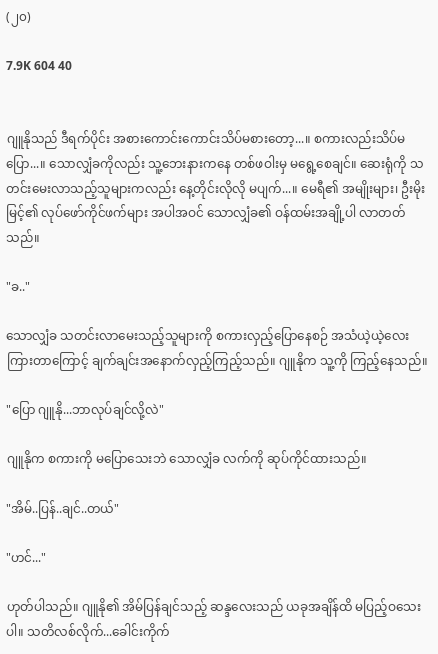(၂၀)

7.9K 604 40


ဂျူနိုသည် ဒီရက်ပိုင်း အစားကောင်းကောင်းသိပ်မစားတော့...။ စကားလည်းသိပ်မပြော...။ သောလျှံခကိုလည်း သူ့ဘေးနားကနေ တစ်ဖဝါးမှ မရွေ့စေချင်။ ဆေးရုံကို သတင်းမေးလာသည့်သူများကလည်း နေ့တိုင်းလိုလို မပျက်...။ မေရီ၏ အမျိုးများ၊ ဦးမိုးမြင့်၏ လုပ်ဖော်ကိုင်ဖက်များ အပါအဝင် သောလျှံခ၏ ဝန်ထမ်းအချို့ပါ လာတတ်သည်။

"ခ.."

သောလျှံခ သတင်းလာမေးသည့်သူများကို စကားလှည့်ပြောနေစဉ် အသံယဲ့ယဲ့လေးကြားတာကြောင့် ချက်ချင်းအနောက်လှည့်ကြည့်သည်။ ဂျူနိုက သူ့ကို ကြည့်နေသည်။

"ပြော ဂျူနို...ဘာလုပ်ချင်လို့လဲ"

ဂျူနိုက စကားကို မပြောသေးဘဲ သောလျှံခ လက်ကို ဆုပ်ကိုင်ထားသည်။

"အိမ်..ပြန်..ချင်..တယ်"

"ဟင်..."

ဟုတ်ပါသည်။ ဂျူနို၏ အိမ်ပြန်ချင်သည့် ဆန္ဒလေးသည် ယခုအချိန်ထိ မပြည့်ဝသေးပါ။ သတိလစ်လိုက်...ခေါင်းကိုက်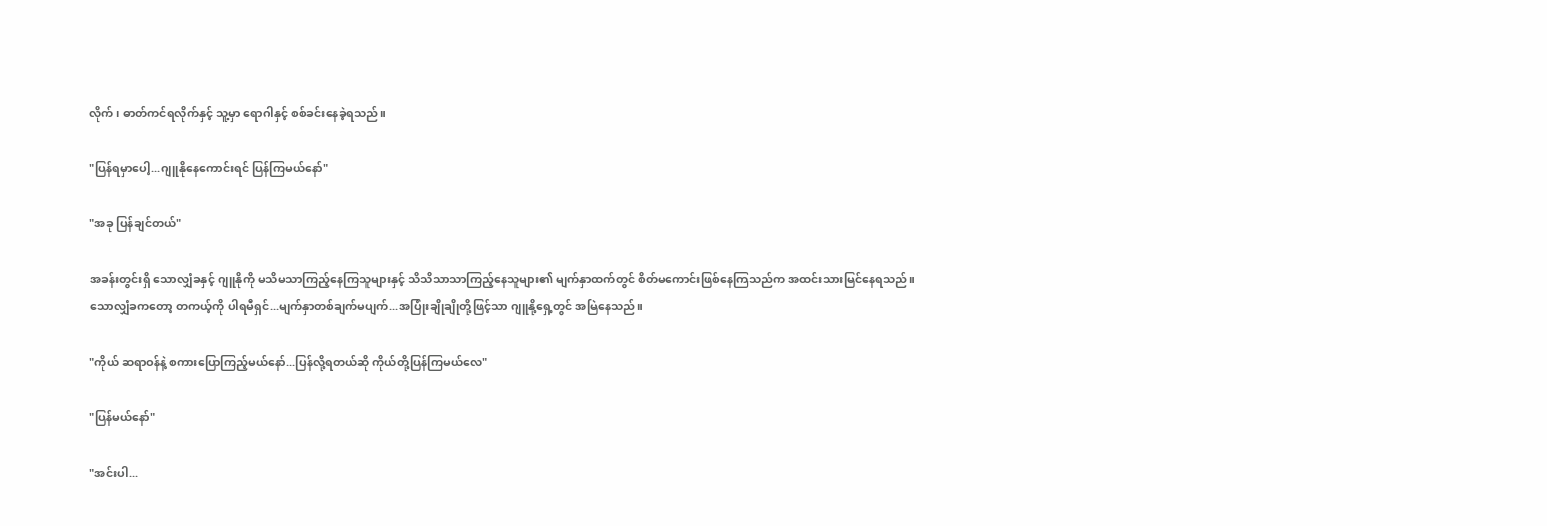လိုက်၊ ဓာတ်ကင်ရလိုက်နှင့် သူ့မှာ ရောဂါနှင့် စစ်ခင်းနေခဲ့ရသည်။

"ပြန်ရမှာပေါ့...ဂျူနိုနေကောင်းရင် ပြန်ကြမယ်နော်"

"အခု ပြန်ချင်တယ်"

အခန်းတွင်းရှိ သောလျှံခနှင့် ဂျူနိုကို မသိမသာကြည့်နေကြသူများနှင့် သိသိသာသာကြည့်နေသူများ၏ မျက်နှာထက်တွင် စိတ်မကောင်းဖြစ်နေကြသည်က အထင်းသားမြင်နေရသည်။
သောလျှံခကတော့ တကယ့်ကို ပါရမီရှင်...မျက်နှာတစ်ချက်မပျက်...အပြုံးချိုချိုတို့ဖြင့်သာ ဂျူနို့ရှေ့တွင် အမြဲနေသည်။

"ကိုယ် ဆရာဝန်နဲ့ စကားပြောကြည့်မယ်နော်...ပြန်လို့ရတယ်ဆို ကိုယ်တို့ပြန်ကြမယ်လေ"

"ပြန်မယ်နော်"

"အင်းပါ...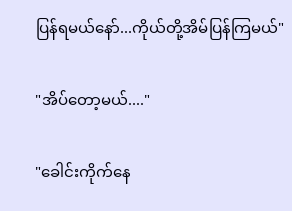ပြန်ရမယ်နော်...ကိုယ်တို့အိမ်ပြန်ကြမယ်"

"အိပ်တော့မယ်...."

"ခေါင်းကိုက်နေ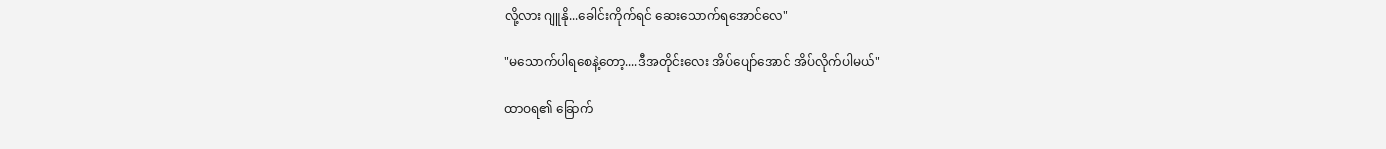လို့လား ဂျူနို...ခေါင်းကိုက်ရင် ဆေးသောက်ရအောင်လေ"

"မသောက်ပါရစေနဲ့တော့....ဒီအတိုင်းလေး အိပ်ပျော်အောင် အိပ်လိုက်ပါမယ်"

ထာဝရ၏ ခြောက်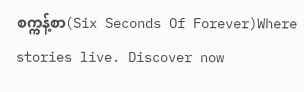စက္ကန့်စာ(Six Seconds Of Forever)Where stories live. Discover now